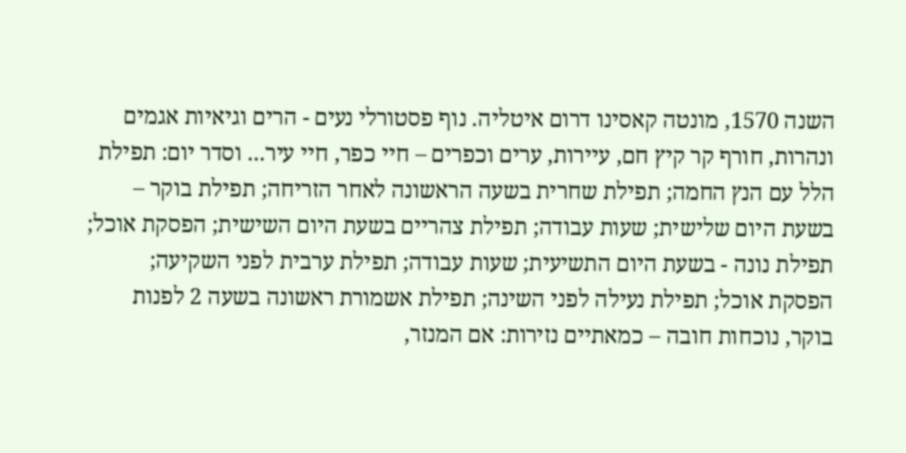השנה 1570, מונטה קאסינו דרום איטליה. נוף פסטורלי נעים - הרים וגיאיות אגמים ונהרות, חורף קר קיץ חם, עיירות, ערים וכפרים – חיי כפר, חיי עיר... וסדר יום: תפילת הלל עם הנץ החמה; תפילת שחרית בשעה הראשונה לאחר הזריחה; תפילת בוקר – בשעת היום שלישית; שעות עבודה; תפילת צהריים בשעת היום השישית; הפסקת אוכל; תפילת נונה - בשעת היום התשיעית; שעות עבודה; תפילת ערבית לפני השקיעה; הפסקת אוכל; תפילת נעילה לפני השינה; תפילת אשמורת ראשונה בשעה 2 לפנות בוקר, נוכחות חובה – כמאתיים נזירות: אם המנזר,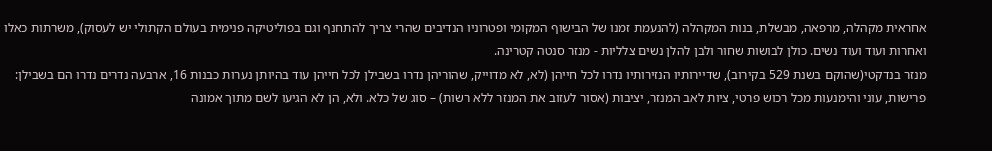אחראית מקהלה, מרפאה, מבשלת, בנות המקהלה (להנעמת זמנו של הבישוף המקומי ופטרוניו הנדיבים שהרי צריך להתחנף וגם בפוליטיקה פנימית בעולם הקתולי יש לעסוק), משרתות כאלו ואחרות ועוד ועוד נשים. כולן לבושות שחור ולבן להלן נשים צלליות - מנזר סנטה קטרינה.
מנזר בנדקטי(שהוקם בשנת 529 בקירוב), שדיירותיו הנזירותיו נדרו לכל חייהן (לא, לא מדוייק, שהוריהן נדרו בשבילן לכל חייהן עוד בהיותן נערות כבנות 16, ארבעה נדרים נדרו הם בשבילן: פרישות, עוני והימנעות מכל רכוש פרטי, ציות לאב המנזר, יציבות (אסור לעזוב את המנזר ללא רשות) – סוג של כלא. ולא, הן לא הגיעו לשם מתוך אמונה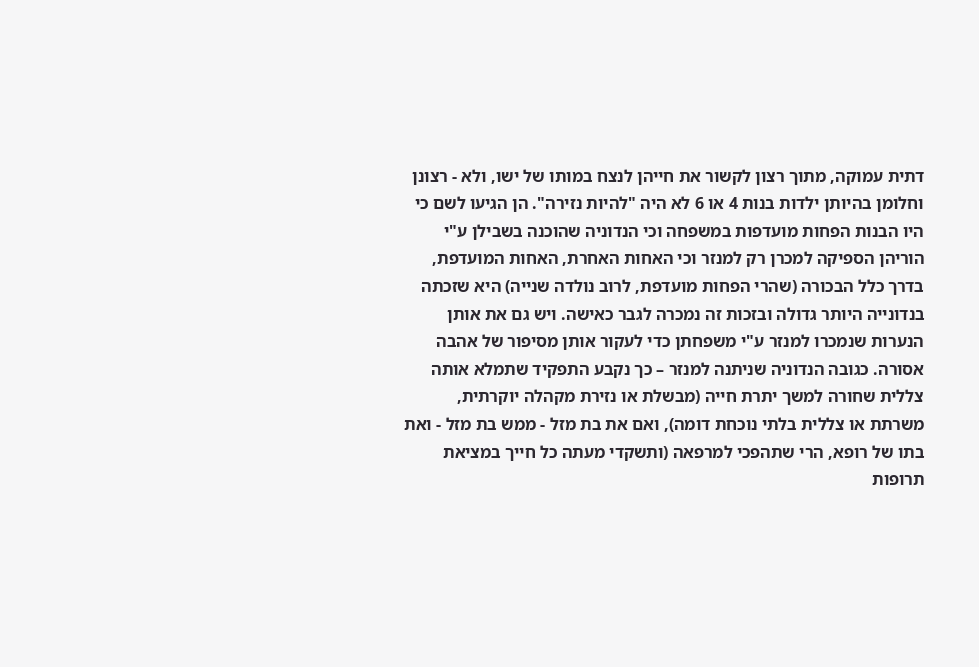דתית עמוקה, מתוך רצון לקשור את חייהן לנצח במותו של ישו, ולא - רצונן וחלומן בהיותן ילדות בנות 4 או 6 לא היה "להיות נזירה". הן הגיעו לשם כי היו הבנות הפחות מועדפות במשפחה וכי הנדוניה שהוכנה בשבילן ע"י הוריהן הספיקה למכרן רק למנזר וכי האחות האחרת, האחות המועדפת, בדרך כלל הבכורה (שהרי הפחות מועדפת, לרוב נולדה שנייה) היא שזכתה בנדונייה היותר גדולה ובזכות זה נמכרה לגבר כאישה. ויש גם את אותן הנערות שנמכרו למנזר ע"י משפחתן כדי לעקור אותן מסיפור של אהבה אסורה. כגובה הנדוניה שניתנה למנזר – כך נקבע התפקיד שתמלא אותה צללית שחורה למשך יתרת חייה (מבשלת או נזירת מקהלה יוקרתית, משרתת או צללית בלתי נוכחת דומה), ואם את בת מזל - ממש בת מזל - ואת בתו של רופא, הרי שתהפכי למרפאה (ותשקדי מעתה כל חייך במציאת תרופות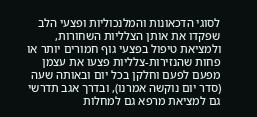לסוגי הדכאונות והמלנכוליות ופצעי הלב שפקדו את אותן הצלליות השחורות, ולמציאת טיפול בפצעי גוף חמורים יותר או פחות שהנזירות-צלליות פצעו את עצמן מפעם לפעם וחלקן בכל יום ובאותה שעה (סדר יום נוקשה אמרנו), ובדרך אגב תדרשי גם למציאת מרפא גם למחלות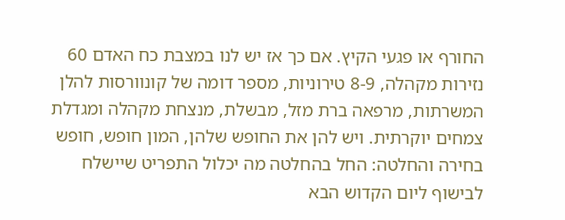החורף או פגעי הקיץ. אם כך אז יש לנו במצבת כח האדם 60 נזירות מקהלה, 8-9 טירוניות, מספר דומה של קונוורסות להלן המשרתות, מרפאה ברת מזל, מבשלת, מנצחת מקהלה ומגדלת צמחים יוקרתית. ויש להן את החופש שלהן, המון חופש, חופש בחירה והחלטה: החל בהחלטה מה יכלול התפריט שיישלח לבישוף ליום הקדוש הבא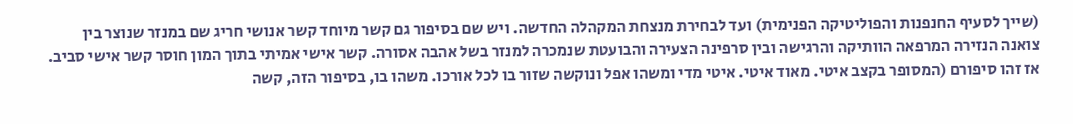(שייך לסעיף החנפנות והפוליטיקה הפנימית) ועד לבחירת מנצחת המקהלה החדשה. ויש שם בסיפור גם קשר מיוחד קשר אנושי חריג שם במנזר שנוצר בין צואנה הנזירה המרפאה הוותיקה והרגישה ובין סרפינה הצעירה והבועטת שנמכרה למנזר בשל אהבה אסורה. קשר אישי אמיתי בתוך המון חוסר קשר אישי סביב.
אז זהו סיפורם (המסופר בקצב איטי. מאוד איטי. איטי מדי ומשהו אפל ונוקשה שזור בו לכל אורכו. משהו בו, בסיפור הזה, קשה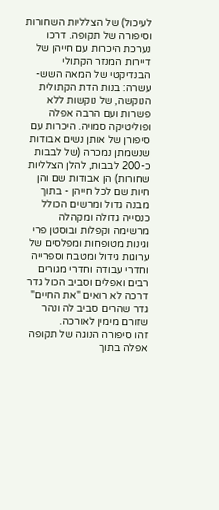לעיכול) של הצלליות השחורות וסיפורה של תקופה. דרכו נערכת היכרות עם חייהן של דיירות המנזר הקתולי הבנדיקטי של המאה השש-עשרה: בנות הדת הקתולית הנוקשה, של נוקשות ללא פשרות ועם הרבה אפלה ופוליטיקה סמויה. היכרות עם סיפורן של אותן נשים אבודות שנשמתן נמכרה (של לבבות כ-200 לבבות, להלן הצלליות שחורות) הן אבודות שם והן חיות שם לכל חייהן - בתוך מבנה גדול ומרשים הכולל כנסייה גדולה ומקהלה מרשימה וקפלות ובוסטן פרי וגינות מטופחות ומפלסים של ערוגות גידול ומטבח וספרייה וחדרי עבודה וחדרי מגורים רבים ואפלים וסביב הכול גדר דרכה לא רואים "את החיים" גדר שהרים סביב לה ונהר שזורם מימין לאורכה.
זהו סיפורה הנוגה של תקופה אפלה בתוך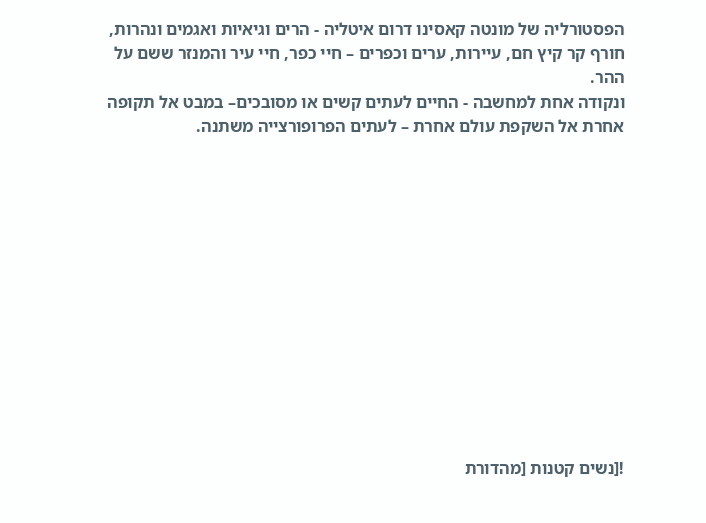הפסטורליה של מונטה קאסינו דרום איטליה - הרים וגיאיות ואגמים ונהרות, חורף קר קיץ חם, עיירות, ערים וכפרים – חיי כפר, חיי עיר והמנזר ששם על ההר.
ונקודה אחת למחשבה - החיים לעתים קשים או מסובכים– במבט אל תקופה אחרת אל השקפת עולם אחרת – לעתים הפרופורצייה משתנה.













![נשים קטנות [מהדורת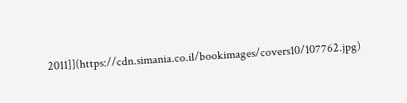2011]](https://cdn.simania.co.il/bookimages/covers10/107762.jpg)